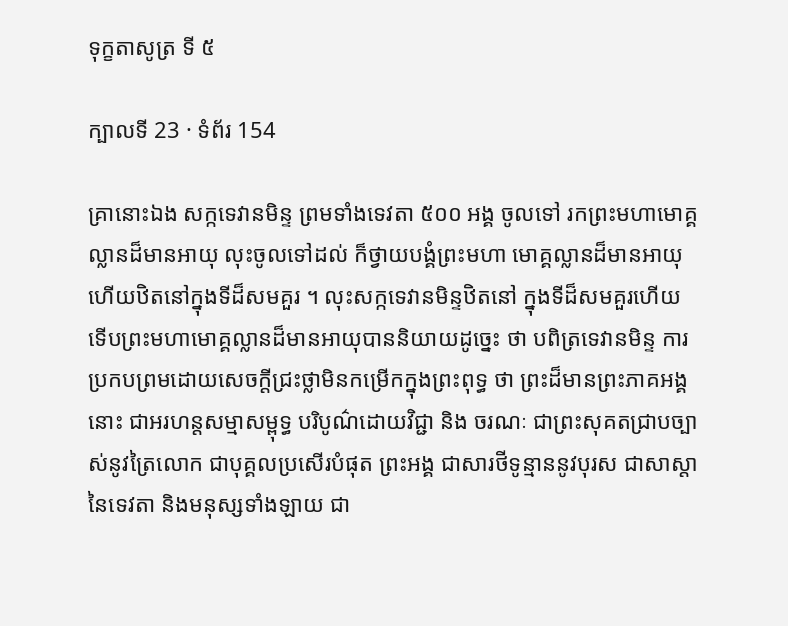ទុក្ខតាសូត្រ ទី ៥

ក្បាលទី 23 · ទំព័រ 154

គ្រានោះឯង សក្កទេវានមិន្ទ ព្រមទាំងទេវតា ៥០០ អង្គ ចូលទៅ រកព្រះមហាមោគ្គល្លានដ៏មានអាយុ លុះចូលទៅដល់ ក៏ថ្វាយបង្គំព្រះមហា មោគ្គល្លានដ៏មានអាយុ ហើយឋិតនៅក្នុងទីដ៏សមគួរ ។ លុះសក្កទេវានមិន្ទឋិតនៅ ក្នុងទីដ៏សមគួរហើយ ទើបព្រះមហាមោគ្គល្លានដ៏មានអាយុបាននិយាយដូច្នេះ ថា បពិត្រទេវានមិន្ទ ការប្រកបព្រមដោយសេចក្តីជ្រះថ្លាមិនកម្រើកក្នុងព្រះពុទ្ធ ថា ព្រះដ៏មានព្រះភាគអង្គនោះ ជាអរហន្តសម្មាសម្ពុទ្ធ បរិបូណ៌ដោយវិជ្ជា និង ចរណៈ ជាព្រះសុគតជ្រាបច្បាស់នូវត្រៃលោក ជាបុគ្គលប្រសើរបំផុត ព្រះអង្គ ជាសារថីទូន្មាននូវបុរស ជាសាស្តានៃទេវតា និងមនុស្សទាំងឡាយ ជា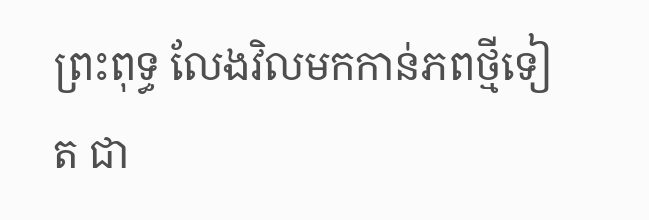ព្រះពុទ្ធ លែងវិលមកកាន់ភពថ្មីទៀត ជា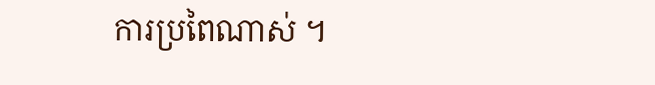ការប្រពៃណាស់ ។